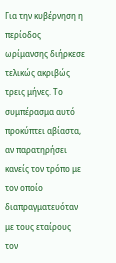Για την κυβέρνηση η περίοδος ωρίμανσης διήρκεσε τελικώς ακριβώς τρεις μήνες. Το συμπέρασμα αυτό προκύπτει αβίαστα, αν παρατηρήσει κανείς τον τρόπο με τον οποίο διαπραγματευόταν με τους εταίρους τον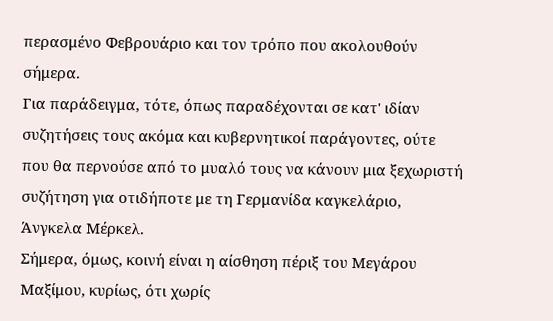περασμένο Φεβρουάριο και τον τρόπο που ακολουθούν σήμερα.
Για παράδειγμα, τότε, όπως παραδέχονται σε κατ' ιδίαν συζητήσεις τους ακόμα και κυβερνητικοί παράγοντες, ούτε που θα περνούσε από το μυαλό τους να κάνουν μια ξεχωριστή συζήτηση για οτιδήποτε με τη Γερμανίδα καγκελάριο, Άνγκελα Μέρκελ.
Σήμερα, όμως, κοινή είναι η αίσθηση πέριξ του Μεγάρου Μαξίμου, κυρίως, ότι χωρίς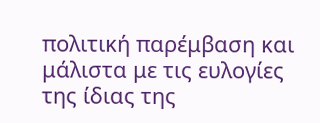πολιτική παρέμβαση και μάλιστα με τις ευλογίες της ίδιας της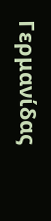Γερμανίδας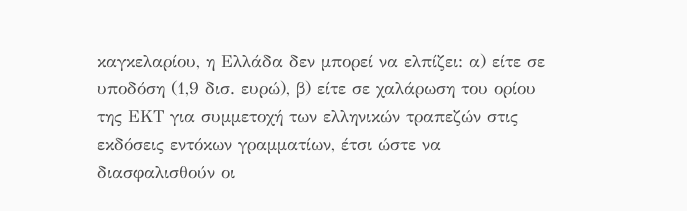καγκελαρίου, η Ελλάδα δεν μπορεί να ελπίζει: α) είτε σε υποδόση (1,9 δισ. ευρώ), β) είτε σε χαλάρωση του ορίου της ΕΚΤ για συμμετοχή των ελληνικών τραπεζών στις εκδόσεις εντόκων γραμματίων, έτσι ώστε να διασφαλισθούν οι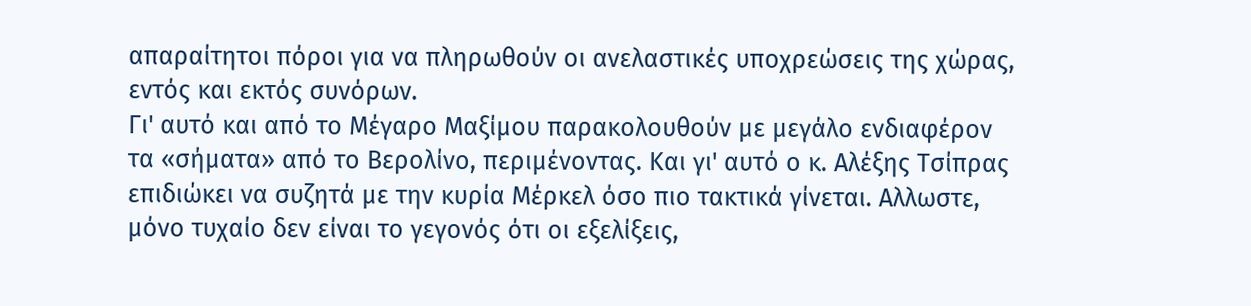απαραίτητοι πόροι για να πληρωθούν οι ανελαστικές υποχρεώσεις της χώρας, εντός και εκτός συνόρων.
Γι' αυτό και από το Μέγαρο Μαξίμου παρακολουθούν με μεγάλο ενδιαφέρον τα «σήματα» από το Βερολίνο, περιμένοντας. Και γι' αυτό ο κ. Αλέξης Τσίπρας επιδιώκει να συζητά με την κυρία Μέρκελ όσο πιο τακτικά γίνεται. Αλλωστε, μόνο τυχαίο δεν είναι το γεγονός ότι οι εξελίξεις,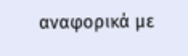αναφορικά με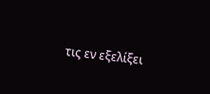τις εν εξελίξει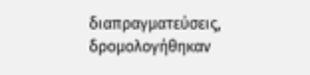διαπραγματεύσεις, δρομολογήθηκαν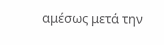αμέσως μετά την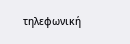τηλεφωνική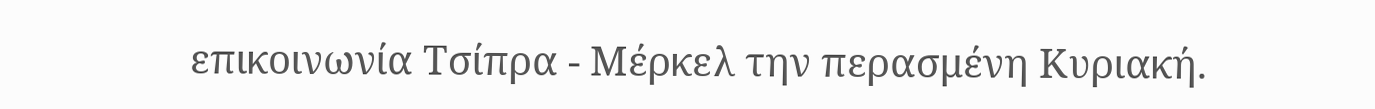επικοινωνία Τσίπρα - Μέρκελ την περασμένη Κυριακή.